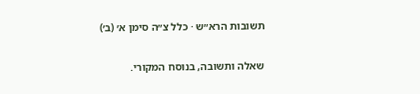תשובות הרא״ש · כלל צ״ה סימן א׳ (ב׳)

שאלה ותשובה, בנוסח המקורי.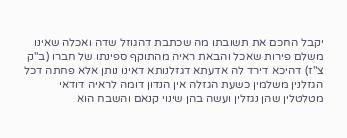יקבל החכם את תשובתו מה שכתבת דהגוזל שדה ואכלה שאינו משלם פירות שאכל והבאת ראיה מהתוקף ספינתו של חברו (ב"ק צ"ז) דהיכא דירד לה אדעתא דגזלנותא דאינו נותן אלא פחתה דכל הגזלנין משלמין כשעת הגזלה אין הנדון דומה לראיה דודאי מטלטלין שהן נגזלין ועשה בהן שינוי קנאם והשבח הוא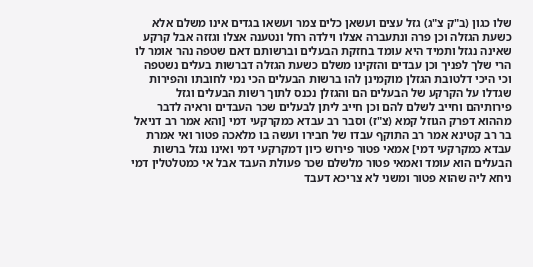שלו כגון (ב"ק צ"ג) גזל עצים ועשאן כלים צמר ועשאו בגדים אינו משלם אלא כשעת הגזלה וכן פרה ונתעברה אצלו וילדה רחל ונטענה אצלו וגזזה אבל קרקע שאינה נגזל ותמיד היא עומד בחזקת הבעלים וברשותם דאם שטפה נהר אומר לו הרי שלך לפניך וכן עבדים והזקינו משלם כשעת הגזלה דברשות בעלים נשטפה וכי היכי דלטובת הגזלן מוקמינן להו ברשות הבעלים הכי נמי לחובתו והפירות שגדלו על הקרקע של הבעלים הם והגזלן נכנס לתוך רשות הבעלים וגזל פירותיהם וחייב לשלם להם וכן חייב ליתן לבעלים שכר העבדים וראיה לדבר מההוא דפרק הגוזל קמא (צ"ז) וסבר רב עבדא כמקרקעי דמי [והא אמר רב דניאל בר רב קטינא אמר רב התוקף עבדו של חבירו ועשה בו מלאכה פטור ואי אמרת עבדא כמקרקעי דמי] אמאי פטור פירוש כיון דמקרקעי דמי ואינו נגזל ברשות הבעלים הוא עומד ואמאי פטור מלשלם שכר פעולת העבד אבל אי כמטלטלין דמי ניחא ליה שהוא פטור ומשני לא צריכא דעבד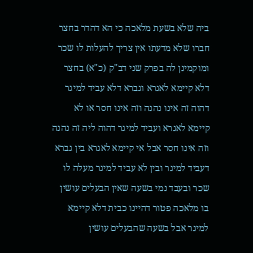ביה שלא בשעת מלאכה כי הא דהדר בחצר חברו שלא מדעתו אין צריך להעלות לו שכר ומוקמינן לה בפרק שני דב"ק (כ"א) בחצר דלא קיימא לאגרא וגברא דלא עביד למיגר דהוה זה אינו נהנה וזה אינו חסר או לא קיימא לאגרא ועביד למיגר דהוה ליה זה נהנה וזה אינו חסר אבל אי קיימא לאגרא בין גברא דעביד למיגר ובין לא עביד למיגר מעלה לו שכר ובעבד נמי בשעה שאין הבעלים עושין בו מלאכה פטור דהיינו כבית דלא קיימא למיגר אבל בשעה שהבעלים עושין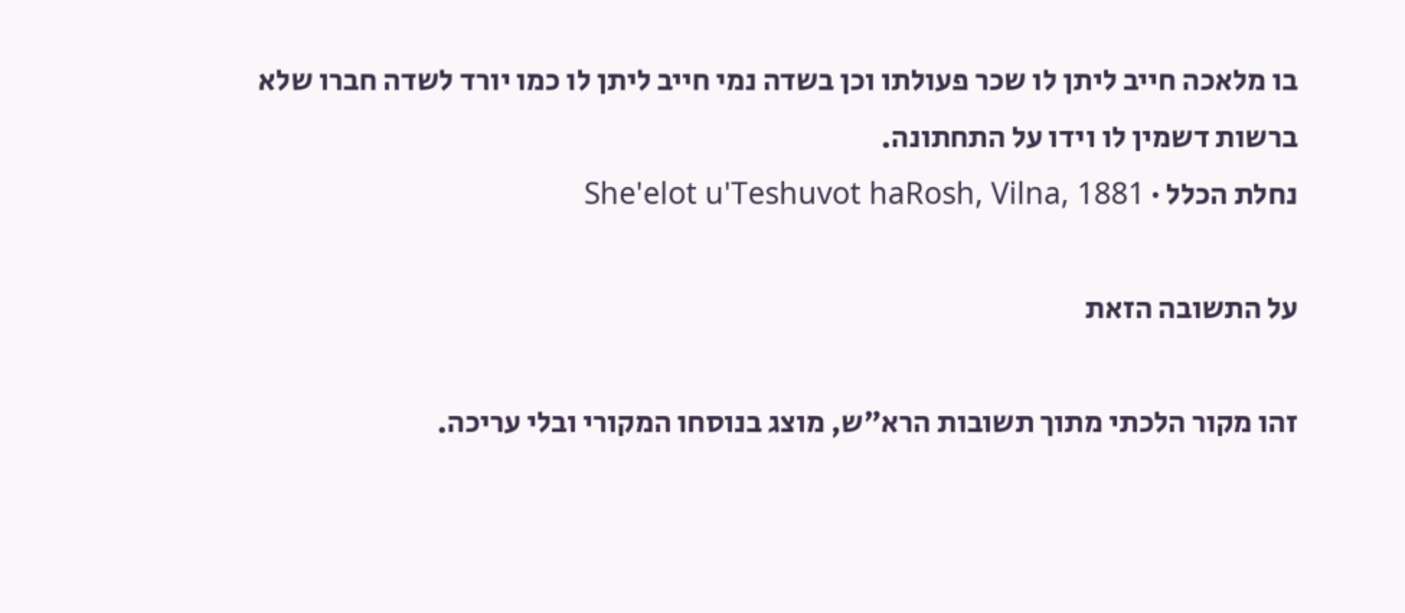בו מלאכה חייב ליתן לו שכר פעולתו וכן בשדה נמי חייב ליתן לו כמו יורד לשדה חברו שלא ברשות דשמין לו וידו על התחתונה.
נחלת הכלל · She'elot u'Teshuvot haRosh, Vilna, 1881

על התשובה הזאת

זהו מקור הלכתי מתוך תשובות הרא״ש, מוצג בנוסחו המקורי ובלי עריכה.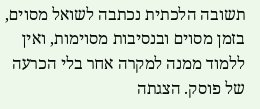תשובה הלכתית נכתבה לשואל מסוים, בזמן מסוים ובנסיבות מסוימות, ואין ללמוד ממנה למקרה אחר בלי הכרעה של פוסק. הצגתה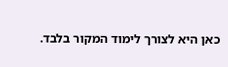כאן היא לצורך לימוד המקור בלבד.